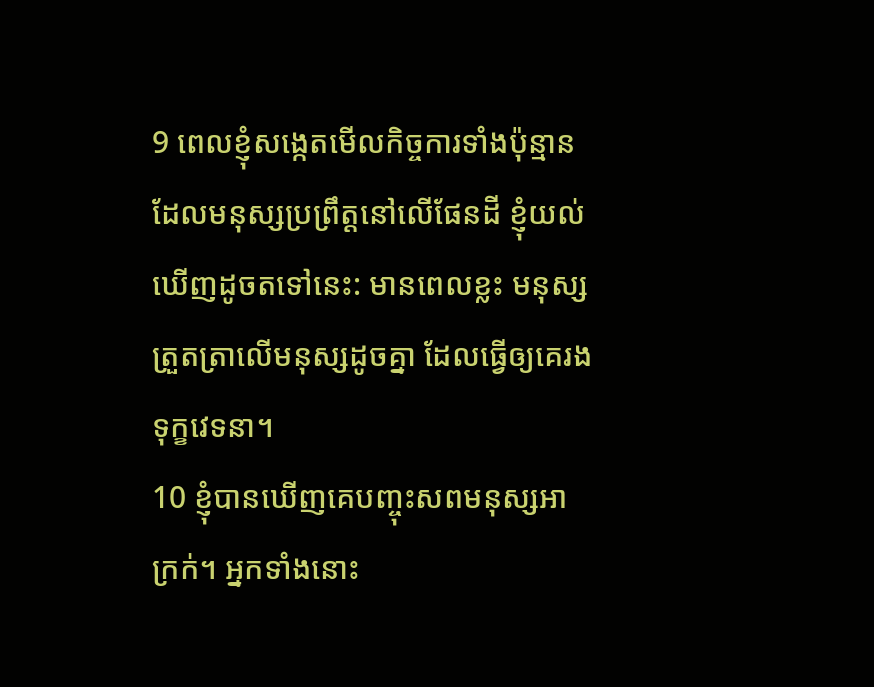9 ពេលខ្ញុំសង្កេតមើលកិច្ចការទាំងប៉ុន្មានដែលមនុស្សប្រព្រឹត្តនៅលើផែនដី ខ្ញុំយល់ឃើញដូចតទៅនេះ: មានពេលខ្លះ មនុស្សត្រួតត្រាលើមនុស្សដូចគ្នា ដែលធ្វើឲ្យគេរងទុក្ខវេទនា។
10 ខ្ញុំបានឃើញគេបញ្ចុះសពមនុស្សអាក្រក់។ អ្នកទាំងនោះ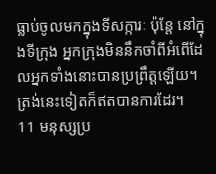ធ្លាប់ចូលមកក្នុងទីសក្ការៈ ប៉ុន្តែ នៅក្នុងទីក្រុង អ្នកក្រុងមិននឹកចាំពីអំពើដែលអ្នកទាំងនោះបានប្រព្រឹត្តឡើយ។ ត្រង់នេះទៀតក៏ឥតបានការដែរ។
11 មនុស្សប្រ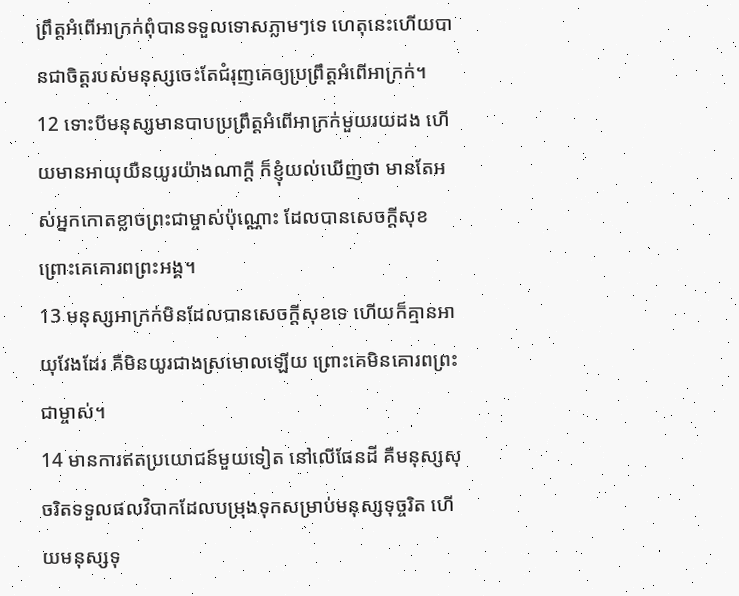ព្រឹត្តអំពើអាក្រក់ពុំបានទទួលទោសភ្លាមៗទេ ហេតុនេះហើយបានជាចិត្តរបស់មនុស្សចេះតែជំរុញគេឲ្យប្រព្រឹត្តអំពើអាក្រក់។
12 ទោះបីមនុស្សមានបាបប្រព្រឹត្តអំពើអាក្រក់មួយរយដង ហើយមានអាយុយឺនយូរយ៉ាងណាក្ដី ក៏ខ្ញុំយល់ឃើញថា មានតែអស់អ្នកកោតខ្លាចព្រះជាម្ចាស់ប៉ុណ្ណោះ ដែលបានសេចក្ដីសុខ ព្រោះគេគោរពព្រះអង្គ។
13 មនុស្សអាក្រក់មិនដែលបានសេចក្ដីសុខទេ ហើយក៏គ្មានអាយុវែងដែរ គឺមិនយូរជាងស្រមោលឡើយ ព្រោះគេមិនគោរពព្រះជាម្ចាស់។
14 មានការឥតប្រយោជន៍មួយទៀត នៅលើផែនដី គឺមនុស្សសុចរិតទទួលផលវិបាកដែលបម្រុងទុកសម្រាប់មនុស្សទុច្ចរិត ហើយមនុស្សទុ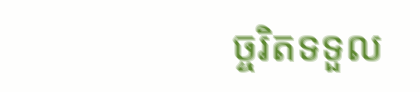ច្ចរិតទទួល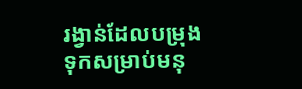រង្វាន់ដែលបម្រុងទុកសម្រាប់មនុ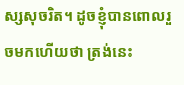ស្សសុចរិត។ ដូចខ្ញុំបានពោលរួចមកហើយថា ត្រង់នេះ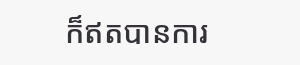ក៏ឥតបានការ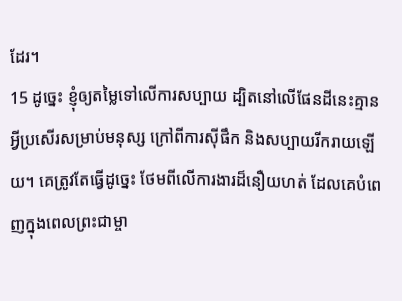ដែរ។
15 ដូច្នេះ ខ្ញុំឲ្យតម្លៃទៅលើការសប្បាយ ដ្បិតនៅលើផែនដីនេះគ្មានអ្វីប្រសើរសម្រាប់មនុស្ស ក្រៅពីការស៊ីផឹក និងសប្បាយរីករាយឡើយ។ គេត្រូវតែធ្វើដូច្នេះ ថែមពីលើការងារដ៏នឿយហត់ ដែលគេបំពេញក្នុងពេលព្រះជាម្ចា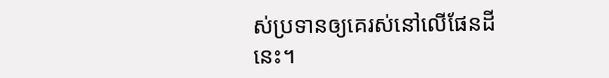ស់ប្រទានឲ្យគេរស់នៅលើផែនដីនេះ។